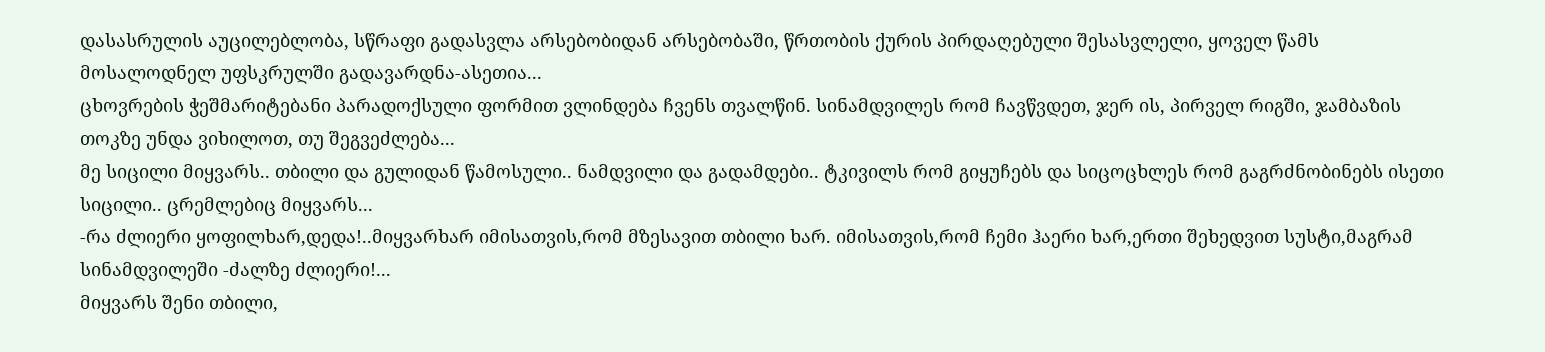დასასრულის აუცილებლობა, სწრაფი გადასვლა არსებობიდან არსებობაში, წრთობის ქურის პირდაღებული შესასვლელი, ყოველ წამს მოსალოდნელ უფსკრულში გადავარდნა-ასეთია...
ცხოვრების ჭეშმარიტებანი პარადოქსული ფორმით ვლინდება ჩვენს თვალწინ. სინამდვილეს რომ ჩავწვდეთ, ჯერ ის, პირველ რიგში, ჯამბაზის თოკზე უნდა ვიხილოთ, თუ შეგვეძლება...
მე სიცილი მიყვარს.. თბილი და გულიდან წამოსული.. ნამდვილი და გადამდები.. ტკივილს რომ გიყუჩებს და სიცოცხლეს რომ გაგრძნობინებს ისეთი სიცილი.. ცრემლებიც მიყვარს...
-რა ძლიერი ყოფილხარ,დედა!..მიყვარხარ იმისათვის,რომ მზესავით თბილი ხარ. იმისათვის,რომ ჩემი ჰაერი ხარ,ერთი შეხედვით სუსტი,მაგრამ სინამდვილეში -ძალზე ძლიერი!...
მიყვარს შენი თბილი,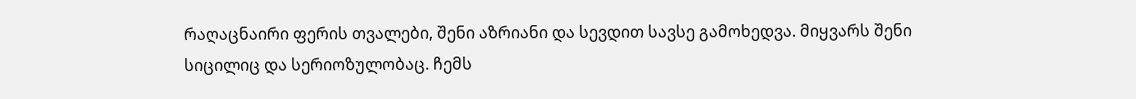რაღაცნაირი ფერის თვალები, შენი აზრიანი და სევდით სავსე გამოხედვა. მიყვარს შენი სიცილიც და სერიოზულობაც. ჩემს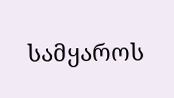სამყაროს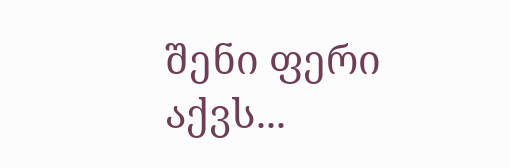შენი ფერი აქვს...